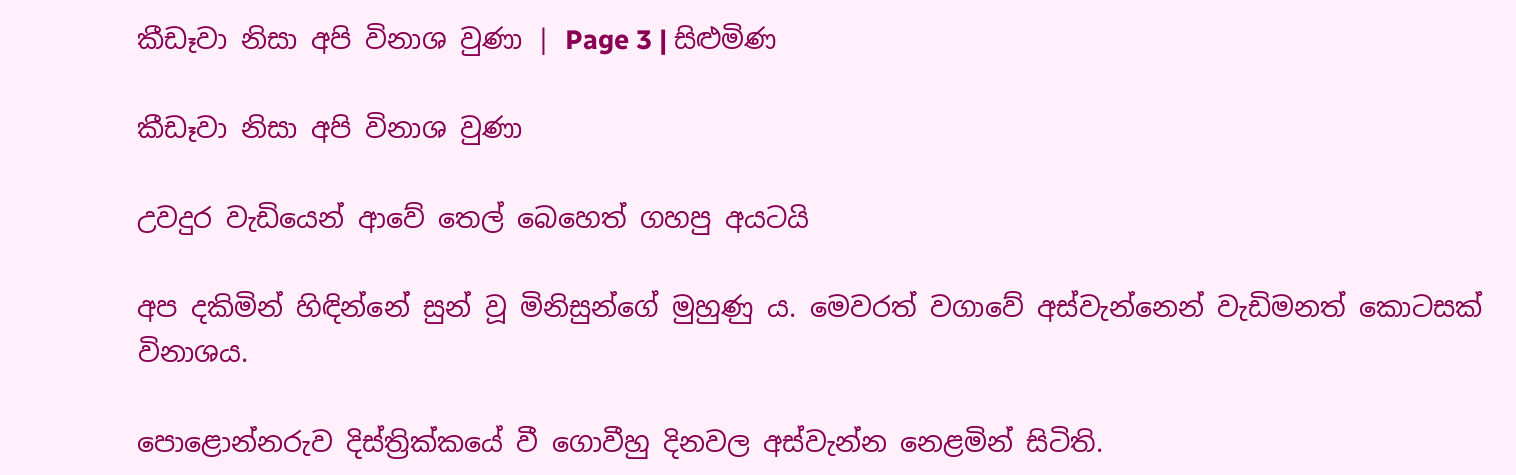කීඩෑවා නිසා අපි විනාශ වුණා | Page 3 | සිළුමිණ

කීඩෑවා නිසා අපි විනාශ වුණා

උවදුර වැඩියෙන් ආවේ තෙල් බෙහෙත් ගහපු අයටයි

අප දකිමින් හිඳින්නේ සුන් වූ මිනිසුන්ගේ මුහුණු ය. මෙවරත් වගාවේ අස්වැන්නෙන් වැඩිමනත් කොටසක් විනාශය.

පොළොන්නරුව දිස්ත්‍රික්කයේ වී ගොවීහු දිනවල අස්වැන්න නෙළමින් සිටිති.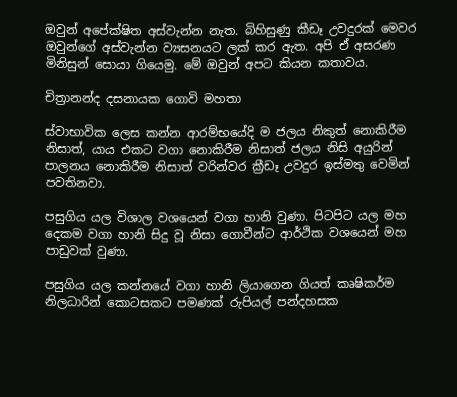ඔවුන් අපේක්ෂිත අස්වැන්න නැත. බිහිසුණු කීඩෑ උවදුරක් මෙවර ඔවුන්ගේ අස්වැන්න ව්‍යසනයට ලක් කර ඇත. අපි ඒ අසරණ මිනිසුන් සොයා ගියෙමු. මේ ඔවුන් අපට කියන කතාවය.

චිත්‍රානන්ද දසනායක ගොවි මහතා

ස්වාභාවික ලෙස කන්න ආරම්භයේදි ම ජලය නිකුත් නොකිරීම නිසාත්, යාය එකට වගා නොකිරීම නිසාත් ජලය නිසි අයුරින් පාලනය නොකිරීම නිසාත් වරින්වර ක්‍රීඩෑ උවදුර ඉස්මතු වෙමින් පවතිනවා.

පසුගිය යල විශාල වශයෙන් වගා හානි වුණා. පිටපිට යල මහ දෙකම වගා හානි සිදු වූ නිසා ගොවීන්ට ආර්ථික වශයෙන් මහ පාඩුවක් වුණා.

පසුගිය යල කන්නයේ වගා හානි ලියාගෙන ගියත් කෘෂිකර්ම නිලධාරින් කොටසකට පමණක් රුපියල් පන්දහසක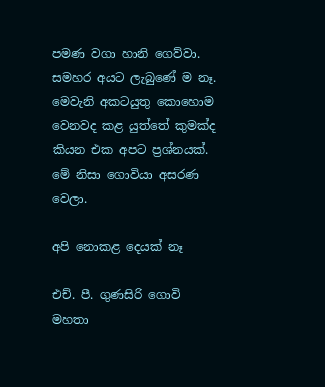පමණ වගා හානි ගෙව්වා. සමහර අයට ලැබුණේ ම නෑ. මෙවැනි අකටයුතු කොහොම වෙනවද කළ යුත්තේ කුමක්ද කියන එක අපට ප්‍රශ්නයක්. මේ නිසා ගොවියා අසරණ වෙලා.

අපි නොකළ දෙයක් නෑ

එච්. පී. ගුණසිරි ගොවි මහතා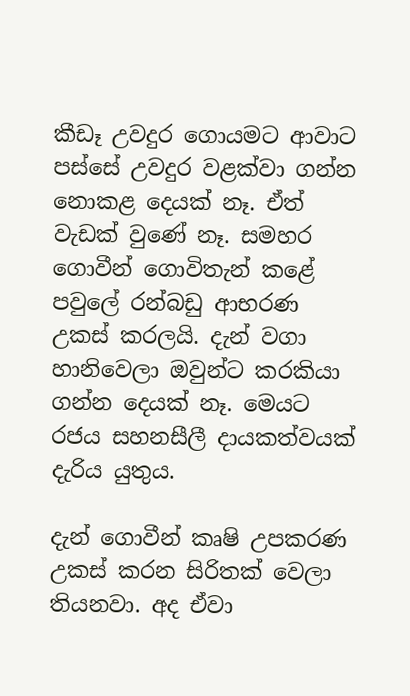කීඩෑ උවදුර ගොයමට ආවාට පස්සේ උවදුර වළක්වා ගන්න නොකළ දෙයක් නෑ. ඒත් වැඩක් වුණේ නෑ. සමහර ගොවීන් ගොවිතැන් කළේ පවුලේ රන්බඩු ආභරණ උකස් කරලයි. දැන් වගා හානිවෙලා ඔවුන්ට කරකියා ගන්න දෙයක් නෑ. මෙයට රජය සහනසීලී දායකත්වයක් දැරිය යුතුය.

දැන් ගොවීන් කෘෂි උපකරණ උකස් කරන සිරිතක් වෙලා තියනවා. අද ඒවා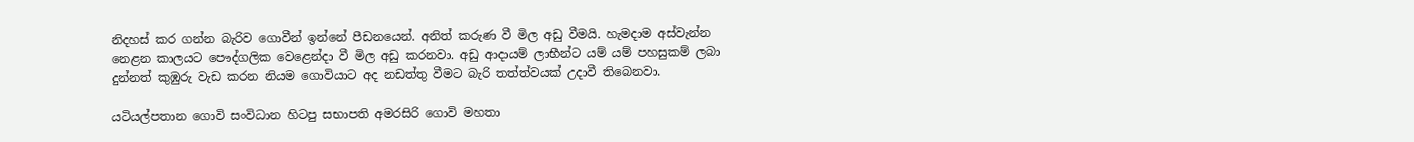නිදහස් කර ගන්න බැරිව ගොවීන් ඉන්නේ පීඩනයෙන්. අනිත් කරුණ වී මිල අඩු වීමයි. හැමදාම අස්වැන්න නෙළන කාලයට පෞද්ගලික වෙළෙන්දා වී මිල අඩු කරනවා. අඩු ආදායම් ලාභීන්ට යම් යම් පහසුකම් ලබා දුන්නත් කුඹුරු වැඩ කරන නියම ගොවියාට අද නඩත්තු වීමට බැරි තත්ත්වයක් උදා‍වී තිබෙනවා.

යටියල්පතාන ගොවි සංවිධාන හිටපු සභාපති අමරසිරි ගොවි මහතා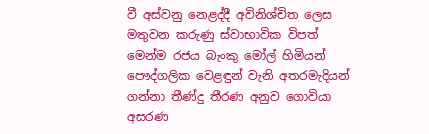වී අස්වනු නෙළද්දී අවිනිශ්චිත ලෙස මතුවන කරුණු ස්වාභාවික විපත් මෙන්ම රජය බැංකු මෝල් හිමියන් පෞද්ගලික වෙළඳුන් වැනි අතරමැදියන් ගන්නා තීණ්දු තීරණ අනුව ගොවියා අසරණ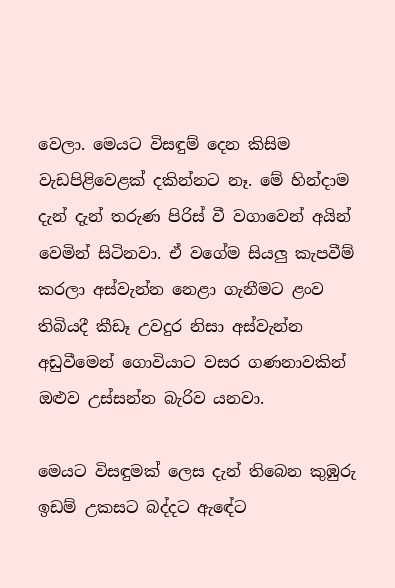වෙලා. මෙයට විසඳුම් දෙන කිසිම වැඩපිළිවෙළක් දකින්නට නෑ. මේ හින්දාම දැන් දැන් තරුණ පිරිස් වී වගාවෙන් අයින් වෙමින් සිටිනවා. ඒ වගේම සියලු කැපවීම් කරලා අස්වැන්න නෙළා ගැනීමට ළංව තිබියදී කීඩෑ උවදුර නිසා අස්වැන්න අඩුවීමෙන් ගොවියාට වසර ගණනාවකින් ඔළුව උස්සන්න බැරිව යනවා.

මෙයට විසඳුමක් ලෙස දැන් තිබෙන කුඹුරු ඉඩම් උකසට බද්දට ඇ‍ඳේට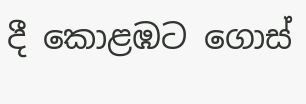දී කොළඹට ගොස්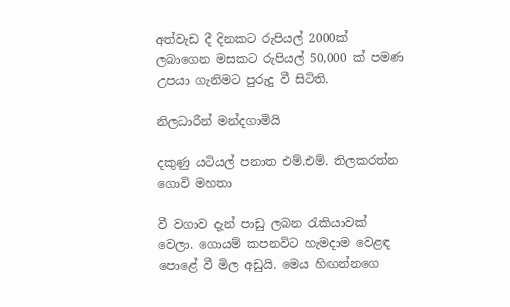අත්වැඩ දී දිනකට රුපියල් 2000ක් ලබාගෙන මසකට රුපියල් 50,000 ක් පමණ උපයා ගැනිමට පුරුදු වී සිටිති.

නිලධාරීන් මන්දගාමියි

දකුණු යටියල් පනාත එම්.එම්. තිලකරත්න ගොවි මහතා

වී වගාව දැන් පාඩු ලබන රැකියාවක් වෙලා. ගොයම් කපනවිට හැමදාම වෙළඳ පොළේ වී මිල අඩුයි. මෙය හිඟන්නගෙ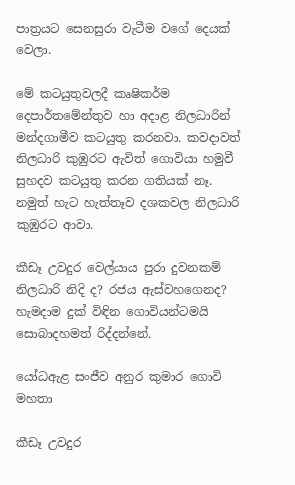පාත්‍රයට සෙනසුරා වැටීම වගේ දෙයක් වෙලා.

මේ කටයුතුවලදී කෘෂිකර්ම දෙපාර්තමේන්තුව හා අදාළ නිලධාරින් මන්දගාමීව කටයුතු කරනවා. කවදාවත් නිලධාරි කුඹුරට ඇවිත් ගොවියා හමුවී සුහදව කටයුතු කරන ගතියක් නෑ. නමුත් හැට හැත්තෑව දශකවල නිලධාරි කුඹුරට ආවා.

කීඩෑ උවදුර වෙල්යාය පුරා දුවනකම් නිලධාරි නිදි ද? රජය ඇස්වහගෙනද? හැමදාම දුක් විඳින ගොවියන්ටමයි සොබාදහමත් රිද්දන්නේ.

යෝධඇළ සංජීව අනුර කුමාර ගොවි මහතා

කීඩෑ උවදුර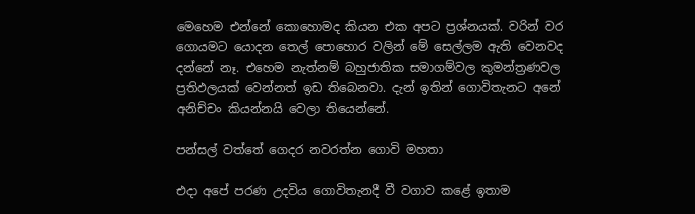මෙහෙම එන්නේ කොහොමද කියන එක අපට ප්‍රශ්නයක්. වරින් වර ගොයමට යොදන තෙල් පොහොර වලින් මේ සෙල්ලම ඇති වෙනවද දන්නේ නෑ. එහෙම නැත්නම් බහුජාතික සමාගම්වල කුමන්ත්‍රණවල ප්‍රතිඵලයක් වෙන්නත් ඉඩ තිබෙනවා. දැන් ඉතින් ගොවිතැනට අනේ අනිච්චං කියන්නයි වෙලා තියෙන්නේ.

පන්සල් වත්තේ ගෙදර නවරත්න ගොවි මහතා

එදා අපේ පරණ උදවිය ගොවිතැනදී වී වගාව කළේ ඉතාම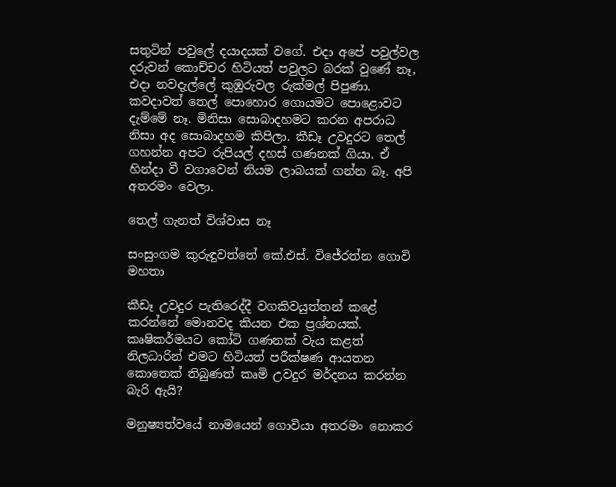සතුටින් පවුලේ දයාදයක් වගේ. එදා අපේ පවුල්වල දරුවන් කොච්චර හිටියත් පවුලට බරක් වුණේ නෑ, එදා නවදැල්ලේ කුඹුරුවල රුක්මල් පිපුණා. කවදාවත් තෙල් පොහොර ගොයමට පොළොවට දැම්මේ නෑ. මිනිසා සොබාදහමට කරන අපරාධ නිසා අද සොබාදහම කිපිලා. කීඩෑ උවදුරට තෙල් ගහන්න අපට රුපියල් දහස් ගණනක් ගියා. ඒ හින්දා වී වගාවෙන් නියම ලාබයක් ගන්න බෑ. අපි අතරමං වෙලා.

තෙල් ගැනත් විශ්වාස නෑ

සංසුංගම කුරුඳුවත්තේ කේ.එස්. විජේරත්න ගොවි මහතා

කීඩෑ උවදුර පැතිරෙද්දී වගකිවයුත්තන් කළේ කරන්නේ මොනවද කියන එක ප්‍රශ්නයක්. කෘෂිකර්මයට කෝටි ගණනක් වැය කළත් නිලධාරින් එමට හිටියත් පරීක්ෂණ ආයතන කොතෙක් තිබුණත් කෘමි උවදුර මර්දනය කරන්න බැරි ඇයි?

මනුෂ්‍යත්වයේ නාමයෙන් ගොවියා අතරමං නොකර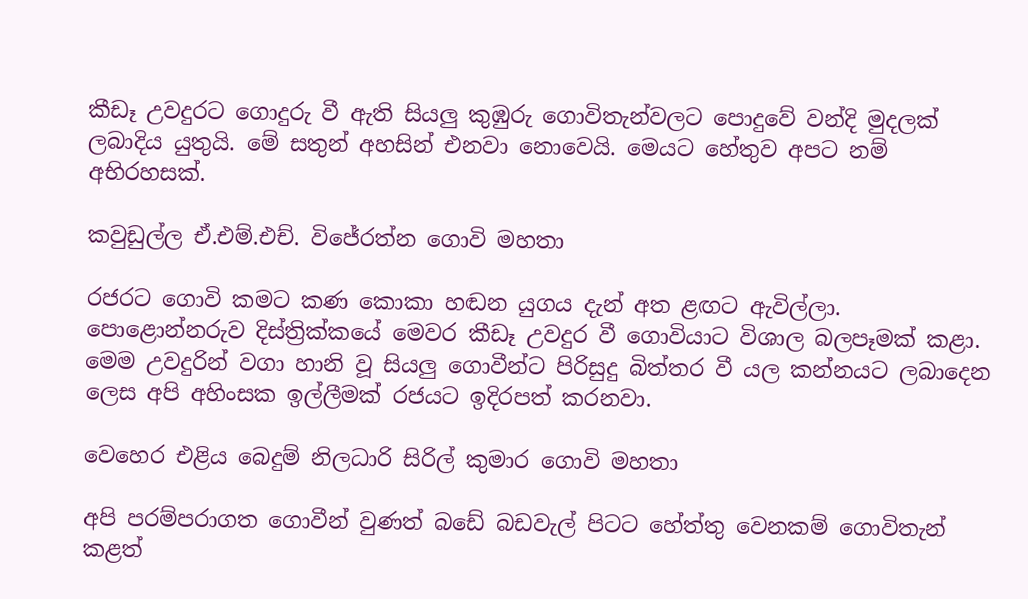කීඩෑ උවදුරට ගොදුරු වී ඇති සියලු කුඹුරු ගොවිතැන්වලට පොදුවේ වන්දි මුදලක් ලබාදිය යුතුයි. මේ සතුන් අහසින් එනවා නොවෙයි. මෙයට හේතුව අපට නම් අභිරහසක්.

කවුඩුල්ල ඒ.එම්.එච්. විජේරත්න ගොවි මහතා

රජරට ගොවි කමට කණ කොකා හඬන යුගය දැන් අත ළඟට ඇවිල්ලා. පොළොන්නරුව දිස්ත්‍රික්කයේ මෙවර කීඩෑ උවදුර වී ගොවියාට විශාල බලපෑමක් කළා. මෙම උවදුරින් වගා හානි වූ සියලු ගොවීන්ට පිරිසුදු බිත්තර වී යල කන්නයට ලබාදෙන ලෙස අපි අහිංසක ඉල්ලීමක් රජයට ඉදිරපත් කරනවා.

වෙහෙර එළිය බෙදුම් නිලධාරි සිරිල් කුමාර ගොවි මහතා

අපි පරම්පරාගත ගොවීන් වුණත් බඩේ බඩවැල් පිටට හේත්තු වෙනකම් ගොවිතැන් කළත්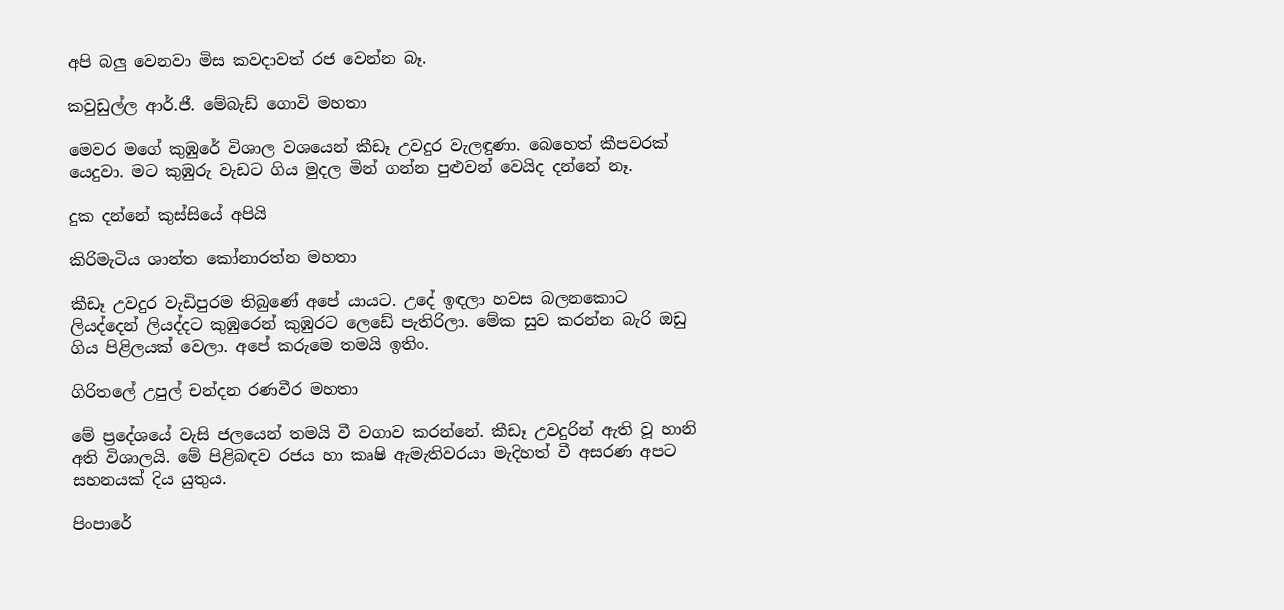අපි බලු වෙනවා මිස කවදාවත් රජ වෙන්න බෑ.

කවුඩුල්ල ආර්.ජී. මේබැඩ් ගොවි මහතා

මෙවර මගේ කුඹුරේ විශාල වශයෙන් කීඩෑ උවදුර වැලඳුණා. බෙහෙත් කීපවරක් යෙදුවා. මට කුඹුරු වැඩට ගිය මුදල මින් ගන්න පුළුවන් වෙයිද දන්නේ නෑ.

දුක දන්නේ කුස්සියේ අපියි

කිරිමැටිය ශාන්ත කෝනාරත්න මහතා

කීඩෑ උවදුර වැඩිපුරම තිබුණේ අපේ යායට. උදේ ඉඳලා හවස බලන‍කොට ලියද්දෙන් ලියද්දට කුඹුරෙන් කුඹුරට ලෙඩේ පැතිරිලා. මේක සුව කරන්න බැරි ඔඩු ගිය පිළිලයක් වෙලා. අපේ කරුමෙ තමයි ඉතිං.

ගිරිතලේ උපුල් චන්දන රණවීර මහතා

මේ ප්‍රදේශයේ වැසි ජලයෙන් තමයි වී වගාව කරන්නේ. කීඩෑ උවදුරින් ඇති වූ හානි අති විශාලයි. මේ පිළිබඳව රජය හා කෘෂි ඇමැතිවරයා මැදිහත් වී අසරණ අපට සහනයක් දිය යුතුය.

පිංපාරේ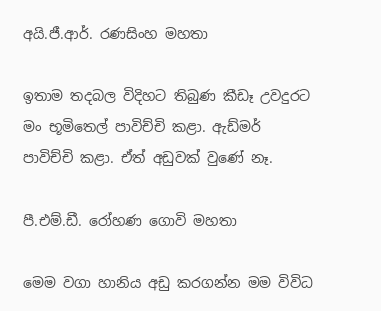අයි.ජී.ආර්. රණසිංහ මහතා

ඉතාම තදබල විදිහට තිබුණ කීඩෑ උවදුරට මං භූමිතෙල් පාවිච්චි කළා. ඇඩ්මර් පාවිච්චි කළා. ඒත් අඩුවක් වුණේ නෑ.

පී.එම්.ඩී. රෝහණ ගොවි මහතා

මෙම වගා හානිය අඩු කරගන්න මම විවිධ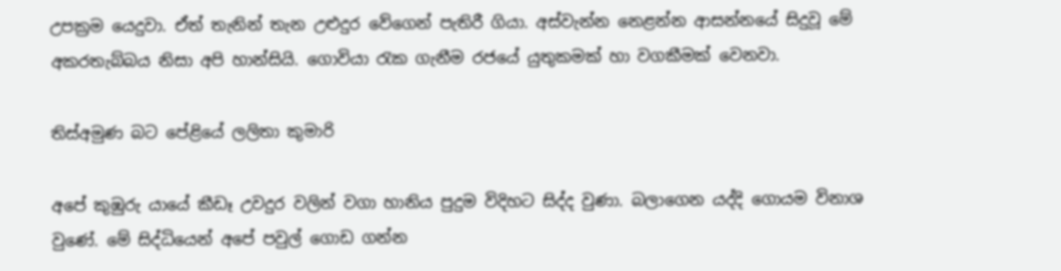උපක්‍රම යෙදුවා. ඒත් තැනින් තැන උළුදුර වේගෙන් පැතිරී ගියා. අස්වැන්න නෙළන්න ආසන්නයේ සිදුවූ මේ අකරතැබ්බය නිසා අපි හාන්සියි. ගොවියා රැක ගැනීම රජයේ යුතුකමක් හා වගකීමක් වෙනවා.

තිස්අමුණ බට පේළියේ ලලිතා කුමාරි

අපේ කුඹුරු යායේ කීඩෑ උවදුර වලින් වගා හානිය පුදුම විදිහට සිද්ද වුණා. බලාගෙන යද්දි ගොයම විනාශ වුණේ. මේ සිද්ධියෙන් අපේ පවුල් ගොඩ ගන්න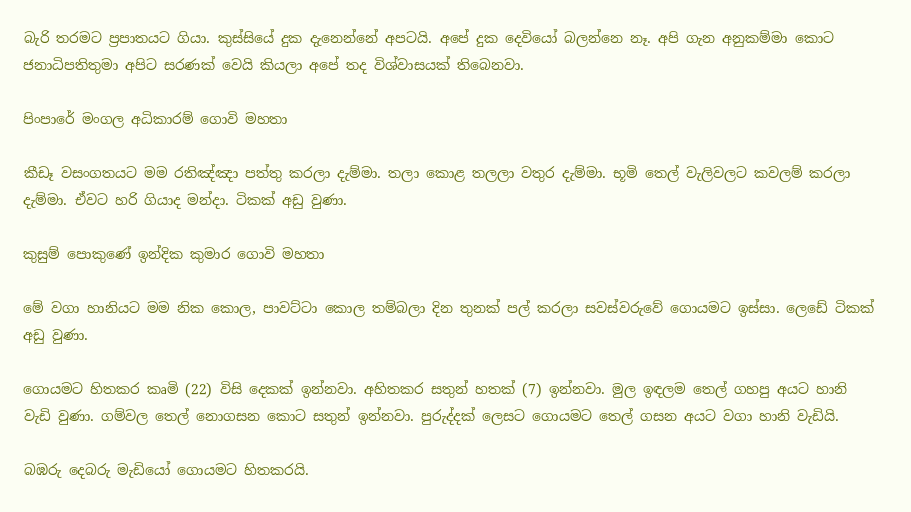බැරි තරමට ප්‍රපාතයට ගියා. කුස්සියේ දුක දැනෙන්නේ අපටයි. අපේ දුක දෙවියෝ බලන්නෙ නෑ. අපි ගැන අනුකම්මා කොට ජනාධිපතිතුමා අපිට සරණක් වෙයි කියලා අපේ තද විශ්වාසයක් තිබෙනවා.

පිංපාරේ මංගල අධිකාරම් ගොවි මහතා

කීඩෑ වසංගතයට මම රතිඤ්ඤා පත්තු කරලා දැම්මා. තලා කොළ තලලා වතුර දැම්මා. භූමි තෙල් වැලිවලට කවලම් කරලා දැම්මා. ඒවට හරි ගියාද මන්දා. ටිකක් අඩු වුණා.

කුසුම් පොකුණේ ඉන්දික කුමාර ගොවි මහතා

මේ වගා හානියට මම නික කොල, පාවට්ටා කොල තම්බලා දින තුනක් පල් කරලා සවස්වරුවේ ගොයමට ඉස්සා. ලෙඩේ ටිකක් අඩු වුණා.

ගොයමට හිතකර කෘමි (22) විසි දෙකක් ඉන්නවා. අහිතකර සතුන් හතක් (7) ඉන්නවා. මුල ඉඳලම තෙල් ගහපු අයට හානි වැඩි වුණා. ගම්වල තෙල් නොගසන කොට සතුන් ඉන්නවා. පුරුද්දක් ලෙසට ගොයමට තෙල් ගසන අයට වගා හානි වැඩියි.

බඹරු දෙබරු මැඩි‍යෝ ගොයමට හිතකරයි.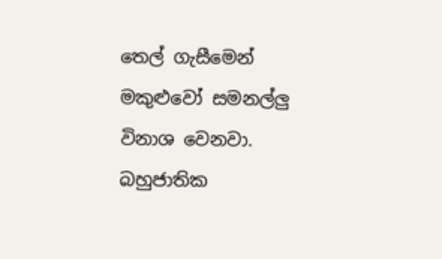තෙල් ගැසීමෙන් මකුළුවෝ සමනල්ලු විනාශ වෙනවා. බහුජාතික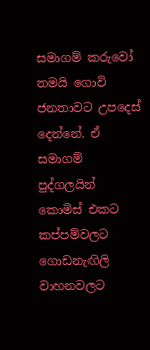සමාගම් කරුවෝ තමයි ගොවි ජනතාවට ‍උපදෙස් දෙන්නේ. ඒ සමාගම් පුද්ගලයින් කොමිස් එකට කප්පම්වලට ගොඩනැඟිලි වාහනවලට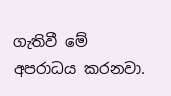ගැතිවී මේ අපරාධය කරනවා.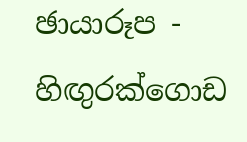ඡායාරූප - හිඟුරක්ගොඩ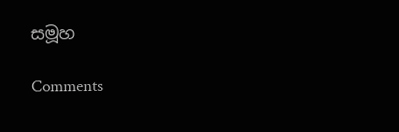සමූහ

Comments